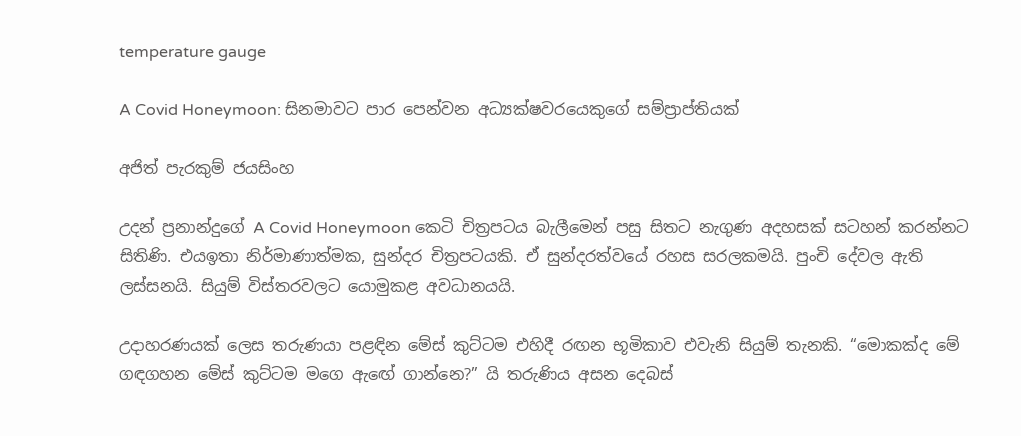temperature gauge

A Covid Honeymoon: සිනමාවට පාර පෙන්වන අධ්‍යක්ෂවරයෙකුගේ සම්ප්‍රාප්තියක්

අජිත් පැරකුම් ජයසිංහ

උදන් ප්‍රනාන්දුගේ A Covid Honeymoon කෙටි චිත්‍රපටය බැලීමෙන් පසු සිතට නැගුණ අදහසක් සටහන් කරන්නට සිතිණි. එයඉතා නිර්මාණාත්මක, සුන්දර චිත්‍රපටයකි. ඒ සුන්දරත්වයේ රහස සරලකමයි. පුංචි දේවල ඇති ලස්සනයි. සියුම් විස්තරවලට යොමුකළ අවධානයයි.

උදාහරණයක් ලෙස තරුණයා පළඳින මේස් කුට්ටම එහිදී රඟන භූමිකාව එවැනි සියුම් තැනකි. “මොකක්ද මේ ගඳගහන මේස් කුට්ටම මගෙ ඇඟේ ගාන්නෙ?” යි තරුණිය අසන දෙබස්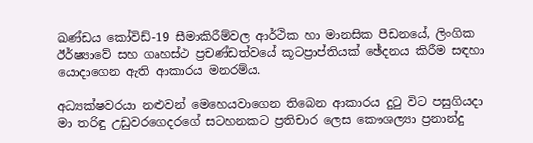ඛණ්ඩය කෝවිඩ්-19 සීමාකිරීම්වල ආර්ථික හා මානසික පීඩනයේ, ලිංගික ඊර්ෂ්‍යාවේ සහ ගෘහස්ථ ප්‍රචණ්ඩත්වයේ කූටප්‍රාප්තියක් ඡේදනය කිරීම සඳහා යොදාගෙන ඇති ආකාරය මනරම්ය.

අධ්‍යක්ෂවරයා නළුවන් මෙහෙයවාගෙන තිබෙන ආකාරය දුටු විට පසුගියදා මා තරිඳු උඩුවරගෙදරගේ සටහනකට ප්‍රතිචාර ලෙස කෞශල්‍යා ප්‍රනාන්දු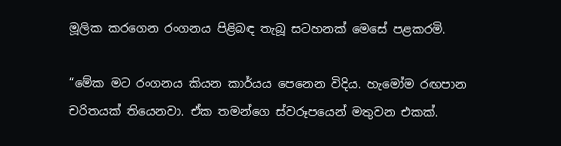මූලික කරගෙන රංගනය පිළිබඳ තැබූ සටහනක් මෙසේ පළකරමි.

“මේක මට රංගනය කියන කාර්යය පෙනෙන විදිය. හැමෝම රඟපාන චරිතයක් තියෙනවා. ඒක තමන්ගෙ ස්වරූපයෙන් මතුවන එකක්.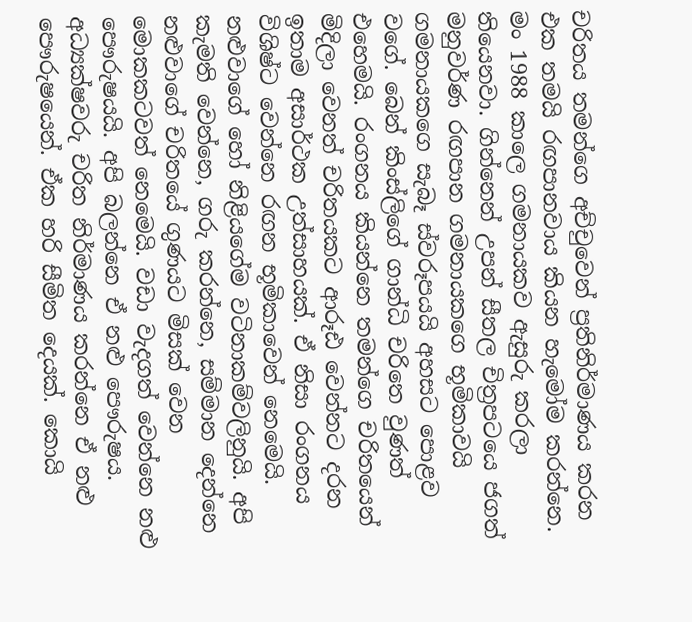චරිතය තමන්ගෙ අච්චුවෙන් ප්‍රතිනිර්මාණය කරන එක තමයි රඟපානවාය කියන හැමෝම කරන්නෙ. මං 1988 කාලෙ ගමනායකව ඇසුරු කරලා තියෙනවා. ගින්නෙන් උපන් සීතල චිත්‍රපටයෙ ජගත් මනුවර්ණ රඟපාන ගමනායකගෙ භූමිකාවයි ගමනායකගෙ සැබෑ ස්වරූපයයි අහසට පොළව වගේ. බෙන් කිංස්ලිගේ ගාන්ධි චරිතෙ වුණත් එහෙමයි. රංගනය කියන්නෙ තමන්ගෙ චරිතයෙන් මිදිලා වෙනත් චරිතයකට ආරූඪ වෙන්නට දරන ඉතාම අසාර්ථක උත්සාහයක්. ඒ නිසා රංගනය විශිෂ්ට වෙන්නෙ රඟන භූමිකාවෙන් නෙමෙයි. නළුවාගේ හෝ නිළියගේම වටිනාකම්වලිනුයි. අපි කැමති වෙන්නෙ, ගරු කරන්නෙ, සම්මාන දෙන්නෙ නළුවාගේ චරිතයේ ගුණයට මිසක් වෙන මොකකටවත් නෙමෙයි. වඩා වැදගත් වෙන්නෙ නළු පෞරුෂයයි. අපි බලන්නෙ ඒ නළු පෞරුෂය. අධ්‍යක්ෂවරු චරිත නිර්මාණය කරන්නෙ ඒ නළු පෞරුෂයෙන්. ඒක හරි සීමිත දෙයක්. කොයි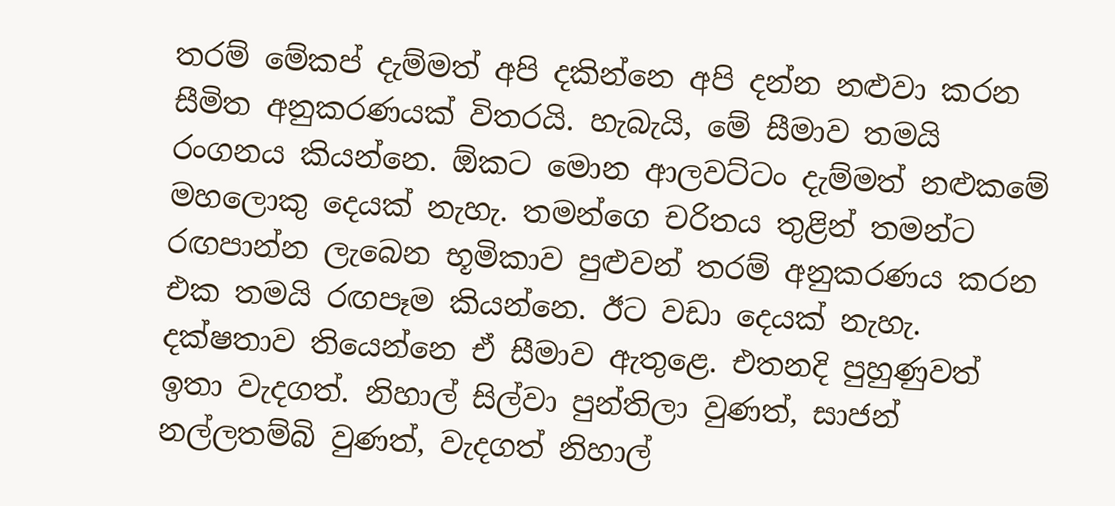තරම් මේකප් දැම්මත් අපි දකින්නෙ අපි දන්න නළුවා කරන සීමිත අනුකරණයක් විතරයි. හැබැයි, මේ සීමාව තමයි රංගනය කියන්නෙ. ඕකට මොන ආලවට්ටං දැම්මත් නළුකමේ මහලොකු දෙයක් නැහැ. තමන්ගෙ චරිතය තුළින් තමන්ට රඟපාන්න ලැබෙන භූමිකාව පුළුවන් තරම් අනුකරණය කරන එක තමයි රඟපෑම කියන්නෙ. ඊට වඩා දෙයක් නැහැ. දක්ෂතාව තියෙන්නෙ ඒ සීමාව ඇතුළෙ. එතනදි පුහුණුවත් ඉතා වැදගත්. නිහාල් සිල්වා පුන්තිලා වුණත්, සාජන් නල්ලතම්බි වුණත්, වැදගත් නිහාල්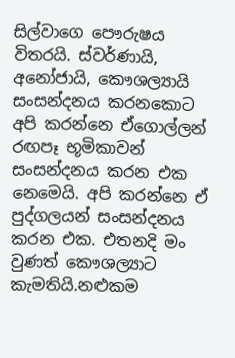සිල්වාගෙ පෞරුෂය විතරයි. ස්වර්ණායි, අනෝජායි, කෞශල්‍යායි සංසන්දනය කරනකොට අපි කරන්නෙ ඒගොල්ලන් රඟපෑ භූමිකාවන් සංසන්දනය කරන එක නෙමෙයි. අපි කරන්නෙ ඒ පුද්ගලයන් සංසන්දනය කරන එක. එතනදි මං වුණත් කෞශල්‍යාට කැමතියි.නළුකම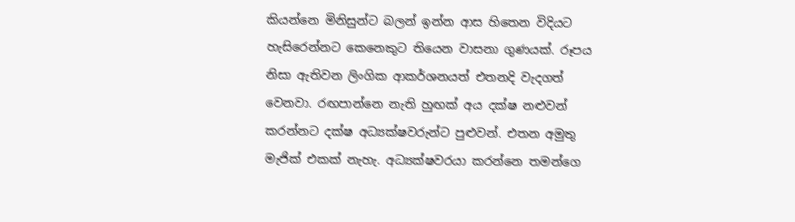කියන්නෙ මිනිසුන්ට බලන් ඉන්න ආස හිතෙන විදියට හැසිරෙන්නට කෙනෙකුට තියෙන වාසනා ගුණයක්. රූපය නිසා ඇතිවන ලිංගික ආකර්ශනයත් එතනදි වැදගත් වෙනවා. රඟපාන්නෙ නැති හුඟක් අය දක්ෂ නළුවන් කරන්නට දක්ෂ අධ්‍යක්ෂවරුන්ට පුළුවන්. එතන අමුතු මැජික් එකක් නැහැ. අධ්‍යක්ෂවරයා කරන්නෙ තමන්ගෙ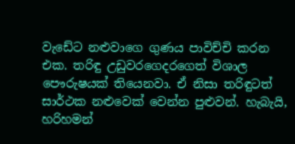වැඩේට නළුවාගෙ ගුණය පාවිච්චි කරන එක. තරිඳු උඩුවරගෙදරගෙත් විශාල පෞරුෂයක් තියෙනවා. ඒ නිසා තරිඳුටත් සාර්ථක නළුවෙක් වෙන්න පුළුවන්. හැබැයි, හරිහමන්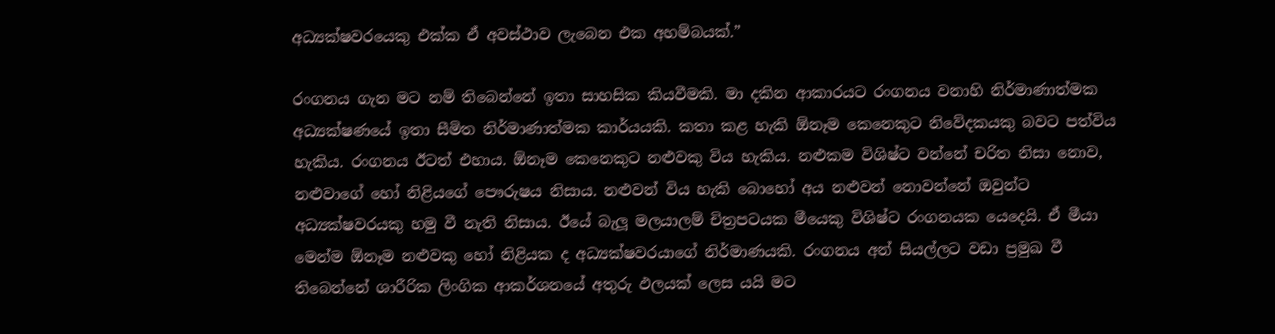අධ්‍යක්ෂවරයෙකු එක්ක ඒ අවස්ථාව ලැබෙන එක අහම්බයක්.”

රංගනය ගැන මට නම් තිබෙන්නේ ඉතා සාහසික කියවීමකි. මා දකින ආකාරයට රංගනය වනාහි නිර්මාණාත්මක අධ්‍යක්ෂණයේ ඉතා සීමිත නිර්මාණාත්මක කාර්යයකි. කතා කළ හැකි ඕනෑම කෙනෙකුට නිවේදකයකු බවට පත්විය හැකිය. රංගනය ඊටත් එහාය. ඕනෑම කෙනෙකුට නළුවකු විය හැකිය. නළුකම විශිෂ්ට වන්නේ චරිත නිසා නොව, නළුවාගේ හෝ නිළියගේ පෞරුෂය නිසාය. නළුවන් විය හැකි බොහෝ අය නළුවන් නොවන්නේ ඔවුන්ට අධ්‍යක්ෂවරයකු හමු වී නැති නිසාය. ඊයේ බැලූ මලයාලම් චිත්‍රපටයක මීයෙකු විශිෂ්ට රංගනයක යෙදෙයි. ඒ මීයා මෙන්ම ඕනෑම නළුවකු හෝ නිළියක ද අධ්‍යක්ෂවරයාගේ නිර්මාණයකි. රංගනය අන් සියල්ලට වඩා ප්‍රමුඛ වී තිබෙන්නේ ශාරීරික ලිංගික ආකර්ශනයේ අතුරු ඵලයක් ලෙස යයි මට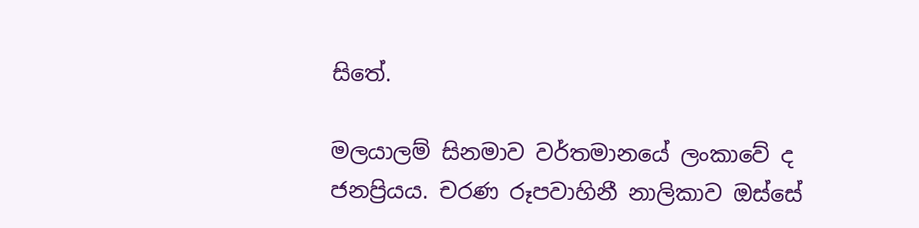සිතේ.

මලයාලම් සිනමාව වර්තමානයේ ලංකාවේ ද ජනප්‍රියය. චරණ රූපවාහිනී නාලිකාව ඔස්සේ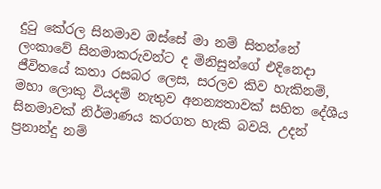දුටු කේරල සිනමාව ඔස්සේ මා නම් සිතන්නේ ලංකාවේ සිනමාකරුවන්ට ද මිනිසුන්ගේ එදිනෙදා ජීවිතයේ කතා රසබර ලෙස, සරලව කිව හැකිනම්, මහා ලොකු වියදම් නැතුව අනන්‍යතාවක් සහිත දේශීය සිනමාවක් නිර්මාණය කරගත හැකි බවයි. උදන් ප්‍රනාන්දු නම්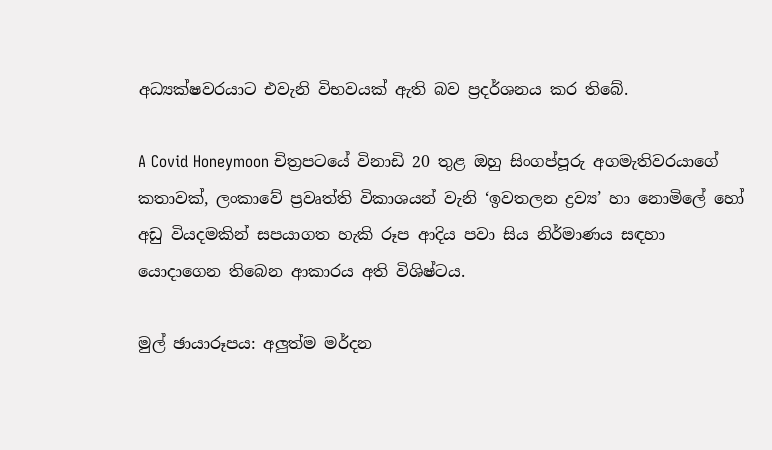අධ්‍යක්ෂවරයාට එවැනි විභවයක් ඇති බව ප්‍රදර්ශනය කර තිබේ.

A Covid Honeymoon චිත්‍රපටයේ විනාඩි 20 තුළ ඔහු සිංගප්පූරු අගමැතිවරයාගේ කතාවක්, ලංකාවේ ප්‍රවෘත්ති විකාශයන් වැනි ‘ඉවතලන ද්‍රව්‍ය’ හා නොමිලේ හෝ අඩු වියදමකින් සපයාගත හැකි රූප ආදිය පවා සිය නිර්මාණය සඳහා යොදාගෙන තිබෙන ආකාරය අති විශිෂ්ටය.

මුල් ඡායාරූපය: අලුත්ම මර්දන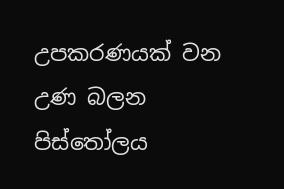උපකරණයක් වන උණ බලන පිස්තෝලය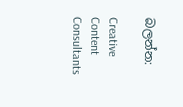බලන්න:

Creative Content Consultants